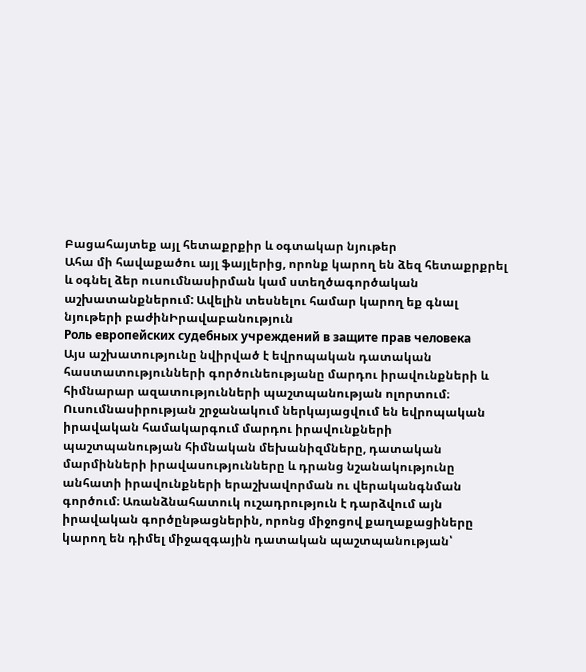Բացահայտեք այլ հետաքրքիր և օգտակար նյութեր
Ահա մի հավաքածու այլ ֆայլերից, որոնք կարող են ձեզ հետաքրքրել և օգնել ձեր ուսումնասիրման կամ ստեղծագործական աշխատանքներում: Ավելին տեսնելու համար կարող եք գնալ նյութերի բաժինԻրավաբանություն
Роль европейских судебных учреждений в защите прав человека
Այս աշխատությունը նվիրված է եվրոպական դատական հաստատությունների գործունեությանը մարդու իրավունքների և հիմնարար ազատությունների պաշտպանության ոլորտում։ Ուսումնասիրության շրջանակում ներկայացվում են եվրոպական իրավական համակարգում մարդու իրավունքների պաշտպանության հիմնական մեխանիզմները, դատական մարմինների իրավասությունները և դրանց նշանակությունը անհատի իրավունքների երաշխավորման ու վերականգնման գործում։ Առանձնահատուկ ուշադրություն է դարձվում այն իրավական գործընթացներին, որոնց միջոցով քաղաքացիները կարող են դիմել միջազգային դատական պաշտպանության՝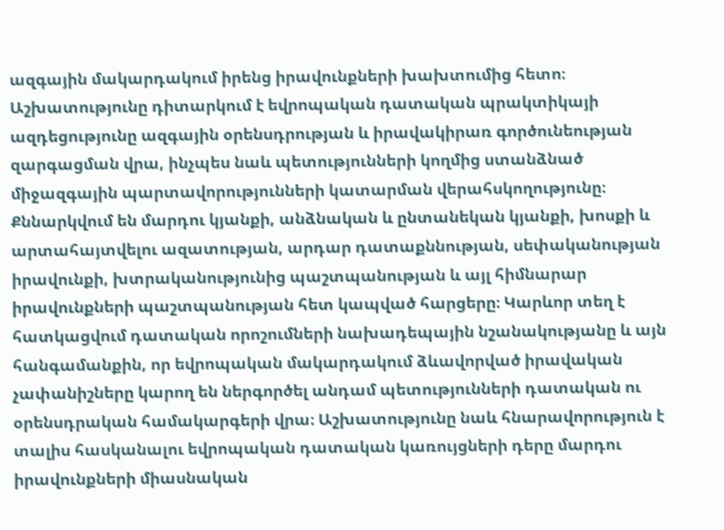ազգային մակարդակում իրենց իրավունքների խախտումից հետո։ Աշխատությունը դիտարկում է եվրոպական դատական պրակտիկայի ազդեցությունը ազգային օրենսդրության և իրավակիրառ գործունեության զարգացման վրա, ինչպես նաև պետությունների կողմից ստանձնած միջազգային պարտավորությունների կատարման վերահսկողությունը։ Քննարկվում են մարդու կյանքի, անձնական և ընտանեկան կյանքի, խոսքի և արտահայտվելու ազատության, արդար դատաքննության, սեփականության իրավունքի, խտրականությունից պաշտպանության և այլ հիմնարար իրավունքների պաշտպանության հետ կապված հարցերը։ Կարևոր տեղ է հատկացվում դատական որոշումների նախադեպային նշանակությանը և այն հանգամանքին, որ եվրոպական մակարդակում ձևավորված իրավական չափանիշները կարող են ներգործել անդամ պետությունների դատական ու օրենսդրական համակարգերի վրա։ Աշխատությունը նաև հնարավորություն է տալիս հասկանալու եվրոպական դատական կառույցների դերը մարդու իրավունքների միասնական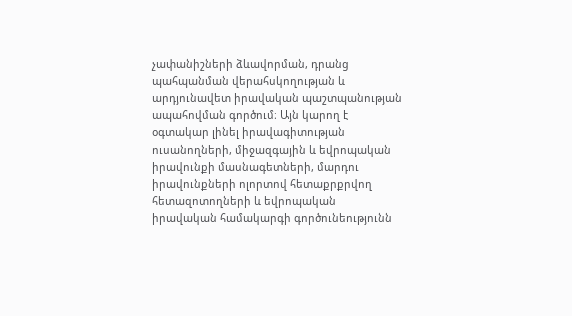չափանիշների ձևավորման, դրանց պահպանման վերահսկողության և արդյունավետ իրավական պաշտպանության ապահովման գործում։ Այն կարող է օգտակար լինել իրավագիտության ուսանողների, միջազգային և եվրոպական իրավունքի մասնագետների, մարդու իրավունքների ոլորտով հետաքրքրվող հետազոտողների և եվրոպական իրավական համակարգի գործունեությունն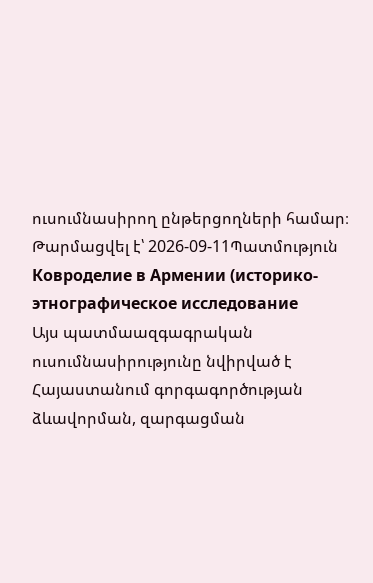ուսումնասիրող ընթերցողների համար։
Թարմացվել է՝ 2026-09-11Պատմություն
Ковроделие в Армении (историко-этнографическое исследование
Այս պատմաազգագրական ուսումնասիրությունը նվիրված է Հայաստանում գորգագործության ձևավորման, զարգացման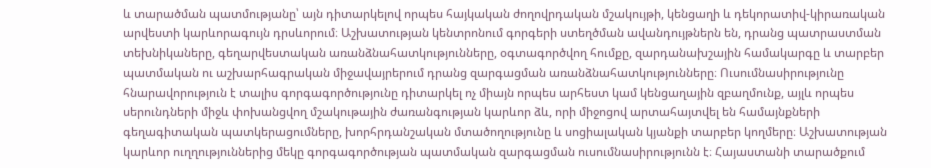և տարածման պատմությանը՝ այն դիտարկելով որպես հայկական ժողովրդական մշակույթի, կենցաղի և դեկորատիվ-կիրառական արվեստի կարևորագույն դրսևորում։ Աշխատության կենտրոնում գորգերի ստեղծման ավանդույթներն են, դրանց պատրաստման տեխնիկաները, գեղարվեստական առանձնահատկությունները, օգտագործվող հումքը, զարդանախշային համակարգը և տարբեր պատմական ու աշխարհագրական միջավայրերում դրանց զարգացման առանձնահատկությունները։ Ուսումնասիրությունը հնարավորություն է տալիս գորգագործությունը դիտարկել ոչ միայն որպես արհեստ կամ կենցաղային զբաղմունք, այլև որպես սերունդների միջև փոխանցվող մշակութային ժառանգության կարևոր ձև, որի միջոցով արտահայտվել են համայնքների գեղագիտական պատկերացումները, խորհրդանշական մտածողությունը և սոցիալական կյանքի տարբեր կողմերը։ Աշխատության կարևոր ուղղություններից մեկը գորգագործության պատմական զարգացման ուսումնասիրությունն է։ Հայաստանի տարածքում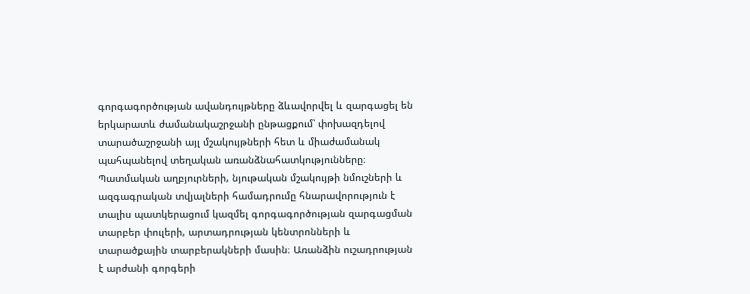գորգագործության ավանդույթները ձևավորվել և զարգացել են երկարատև ժամանակաշրջանի ընթացքում՝ փոխազդելով տարածաշրջանի այլ մշակույթների հետ և միաժամանակ պահպանելով տեղական առանձնահատկությունները։ Պատմական աղբյուրների, նյութական մշակույթի նմուշների և ազգագրական տվյալների համադրումը հնարավորություն է տալիս պատկերացում կազմել գորգագործության զարգացման տարբեր փուլերի, արտադրության կենտրոնների և տարածքային տարբերակների մասին։ Առանձին ուշադրության է արժանի գորգերի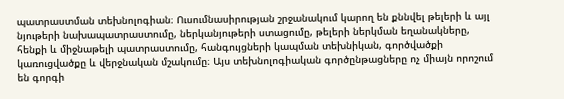պատրաստման տեխնոլոգիան։ Ուսումնասիրության շրջանակում կարող են քննվել թելերի և այլ նյութերի նախապատրաստումը, ներկանյութերի ստացումը, թելերի ներկման եղանակները, հենքի և միջնաթելի պատրաստումը, հանգույցների կապման տեխնիկան, գործվածքի կառուցվածքը և վերջնական մշակումը։ Այս տեխնոլոգիական գործընթացները ոչ միայն որոշում են գորգի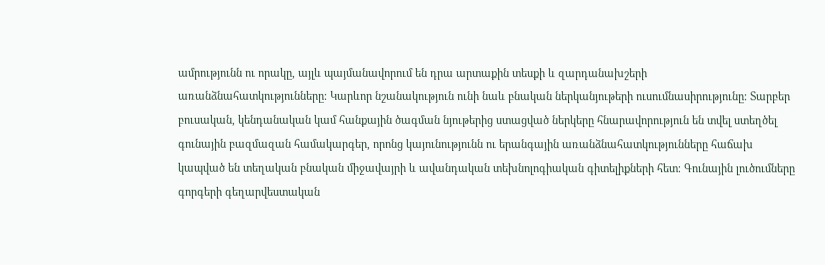ամրությունն ու որակը, այլև պայմանավորում են դրա արտաքին տեսքի և զարդանախշերի առանձնահատկությունները։ Կարևոր նշանակություն ունի նաև բնական ներկանյութերի ուսումնասիրությունը։ Տարբեր բուսական, կենդանական կամ հանքային ծագման նյութերից ստացված ներկերը հնարավորություն են տվել ստեղծել գունային բազմազան համակարգեր, որոնց կայունությունն ու երանգային առանձնահատկությունները հաճախ կապված են տեղական բնական միջավայրի և ավանդական տեխնոլոգիական գիտելիքների հետ։ Գունային լուծումները գորգերի գեղարվեստական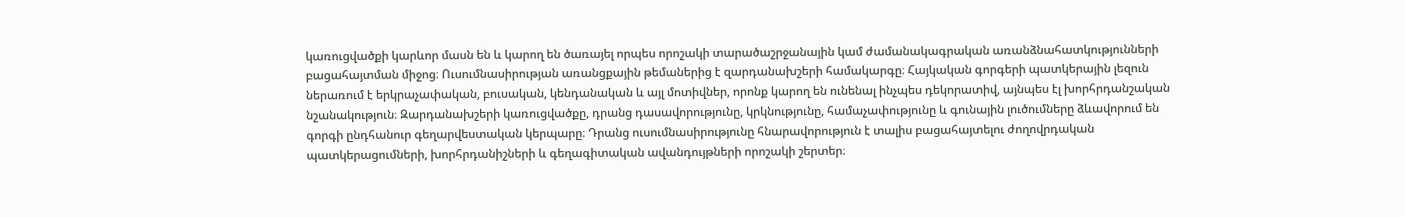կառուցվածքի կարևոր մասն են և կարող են ծառայել որպես որոշակի տարածաշրջանային կամ ժամանակագրական առանձնահատկությունների բացահայտման միջոց։ Ուսումնասիրության առանցքային թեմաներից է զարդանախշերի համակարգը։ Հայկական գորգերի պատկերային լեզուն ներառում է երկրաչափական, բուսական, կենդանական և այլ մոտիվներ, որոնք կարող են ունենալ ինչպես դեկորատիվ, այնպես էլ խորհրդանշական նշանակություն։ Զարդանախշերի կառուցվածքը, դրանց դասավորությունը, կրկնությունը, համաչափությունը և գունային լուծումները ձևավորում են գորգի ընդհանուր գեղարվեստական կերպարը։ Դրանց ուսումնասիրությունը հնարավորություն է տալիս բացահայտելու ժողովրդական պատկերացումների, խորհրդանիշների և գեղագիտական ավանդույթների որոշակի շերտեր։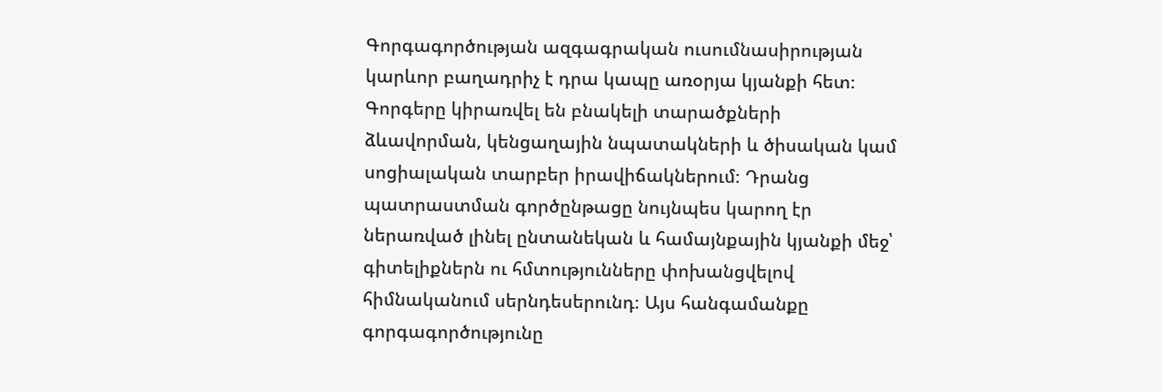Գորգագործության ազգագրական ուսումնասիրության կարևոր բաղադրիչ է դրա կապը առօրյա կյանքի հետ։ Գորգերը կիրառվել են բնակելի տարածքների ձևավորման, կենցաղային նպատակների և ծիսական կամ սոցիալական տարբեր իրավիճակներում։ Դրանց պատրաստման գործընթացը նույնպես կարող էր ներառված լինել ընտանեկան և համայնքային կյանքի մեջ՝ գիտելիքներն ու հմտությունները փոխանցվելով հիմնականում սերնդեսերունդ։ Այս հանգամանքը գորգագործությունը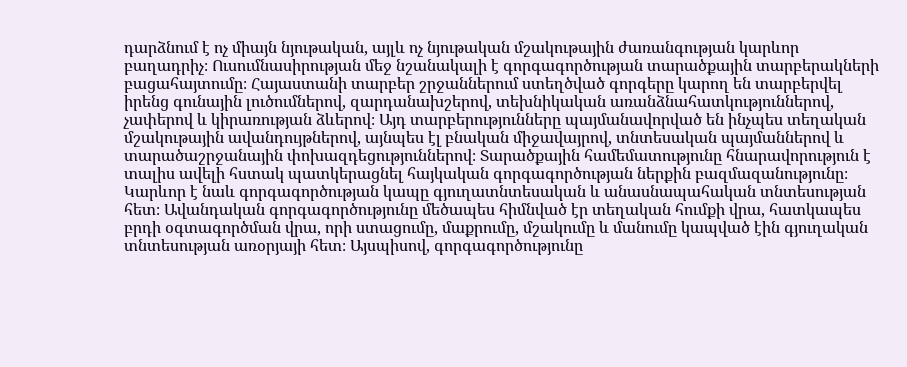դարձնում է ոչ միայն նյութական, այլև ոչ նյութական մշակութային ժառանգության կարևոր բաղադրիչ։ Ուսումնասիրության մեջ նշանակալի է գորգագործության տարածքային տարբերակների բացահայտումը։ Հայաստանի տարբեր շրջաններում ստեղծված գորգերը կարող են տարբերվել իրենց գունային լուծումներով, զարդանախշերով, տեխնիկական առանձնահատկություններով, չափերով և կիրառության ձևերով։ Այդ տարբերությունները պայմանավորված են ինչպես տեղական մշակութային ավանդույթներով, այնպես էլ բնական միջավայրով, տնտեսական պայմաններով և տարածաշրջանային փոխազդեցություններով։ Տարածքային համեմատությունը հնարավորություն է տալիս ավելի հստակ պատկերացնել հայկական գորգագործության ներքին բազմազանությունը։ Կարևոր է նաև գորգագործության կապը գյուղատնտեսական և անասնապահական տնտեսության հետ։ Ավանդական գորգագործությունը մեծապես հիմնված էր տեղական հումքի վրա, հատկապես բրդի օգտագործման վրա, որի ստացումը, մաքրումը, մշակումը և մանումը կապված էին գյուղական տնտեսության առօրյայի հետ։ Այսպիսով, գորգագործությունը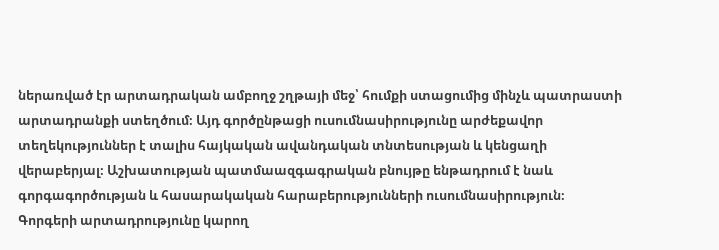ներառված էր արտադրական ամբողջ շղթայի մեջ՝ հումքի ստացումից մինչև պատրաստի արտադրանքի ստեղծում։ Այդ գործընթացի ուսումնասիրությունը արժեքավոր տեղեկություններ է տալիս հայկական ավանդական տնտեսության և կենցաղի վերաբերյալ։ Աշխատության պատմաազգագրական բնույթը ենթադրում է նաև գորգագործության և հասարակական հարաբերությունների ուսումնասիրություն։ Գորգերի արտադրությունը կարող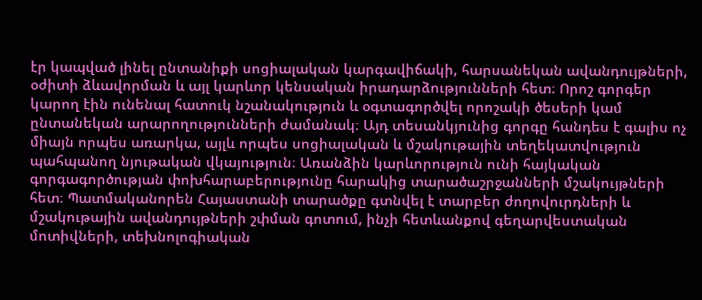էր կապված լինել ընտանիքի սոցիալական կարգավիճակի, հարսանեկան ավանդույթների, օժիտի ձևավորման և այլ կարևոր կենսական իրադարձությունների հետ։ Որոշ գորգեր կարող էին ունենալ հատուկ նշանակություն և օգտագործվել որոշակի ծեսերի կամ ընտանեկան արարողությունների ժամանակ։ Այդ տեսանկյունից գորգը հանդես է գալիս ոչ միայն որպես առարկա, այլև որպես սոցիալական և մշակութային տեղեկատվություն պահպանող նյութական վկայություն։ Առանձին կարևորություն ունի հայկական գորգագործության փոխհարաբերությունը հարակից տարածաշրջանների մշակույթների հետ։ Պատմականորեն Հայաստանի տարածքը գտնվել է տարբեր ժողովուրդների և մշակութային ավանդույթների շփման գոտում, ինչի հետևանքով գեղարվեստական մոտիվների, տեխնոլոգիական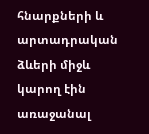հնարքների և արտադրական ձևերի միջև կարող էին առաջանալ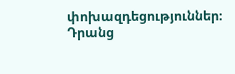փոխազդեցություններ։ Դրանց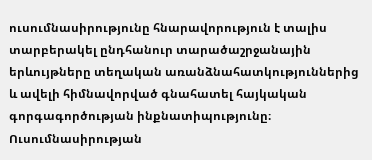ուսումնասիրությունը հնարավորություն է տալիս տարբերակել ընդհանուր տարածաշրջանային երևույթները տեղական առանձնահատկություններից և ավելի հիմնավորված գնահատել հայկական գորգագործության ինքնատիպությունը։ Ուսումնասիրության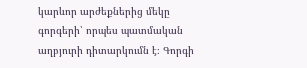կարևոր արժեքներից մեկը գորգերի՝ որպես պատմական աղբյուրի դիտարկումն է։ Գորգի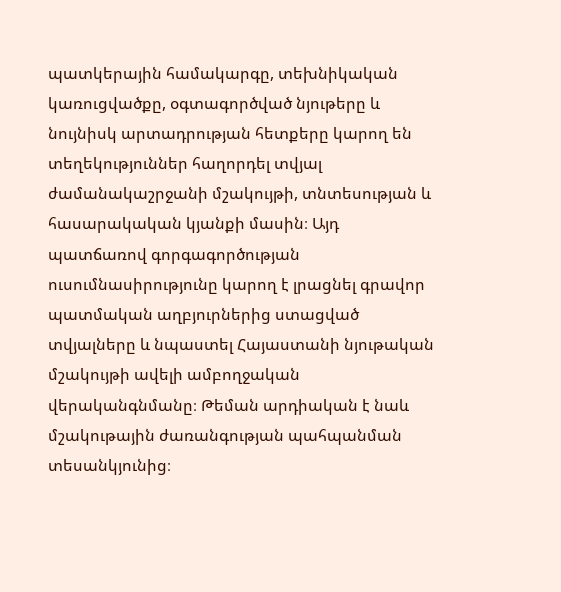պատկերային համակարգը, տեխնիկական կառուցվածքը, օգտագործված նյութերը և նույնիսկ արտադրության հետքերը կարող են տեղեկություններ հաղորդել տվյալ ժամանակաշրջանի մշակույթի, տնտեսության և հասարակական կյանքի մասին։ Այդ պատճառով գորգագործության ուսումնասիրությունը կարող է լրացնել գրավոր պատմական աղբյուրներից ստացված տվյալները և նպաստել Հայաստանի նյութական մշակույթի ավելի ամբողջական վերականգնմանը։ Թեման արդիական է նաև մշակութային ժառանգության պահպանման տեսանկյունից։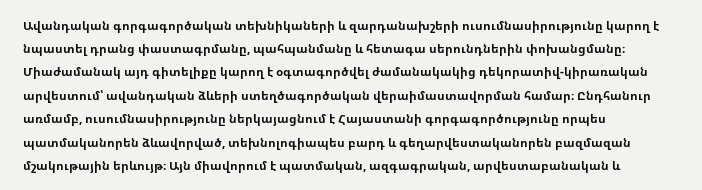Ավանդական գորգագործական տեխնիկաների և զարդանախշերի ուսումնասիրությունը կարող է նպաստել դրանց փաստագրմանը, պահպանմանը և հետագա սերունդներին փոխանցմանը։ Միաժամանակ այդ գիտելիքը կարող է օգտագործվել ժամանակակից դեկորատիվ-կիրառական արվեստում՝ ավանդական ձևերի ստեղծագործական վերաիմաստավորման համար։ Ընդհանուր առմամբ, ուսումնասիրությունը ներկայացնում է Հայաստանի գորգագործությունը որպես պատմականորեն ձևավորված, տեխնոլոգիապես բարդ և գեղարվեստականորեն բազմազան մշակութային երևույթ։ Այն միավորում է պատմական, ազգագրական, արվեստաբանական և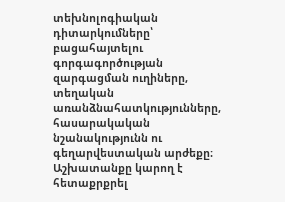տեխնոլոգիական դիտարկումները՝ բացահայտելու գորգագործության զարգացման ուղիները, տեղական առանձնահատկությունները, հասարակական նշանակությունն ու գեղարվեստական արժեքը։ Աշխատանքը կարող է հետաքրքրել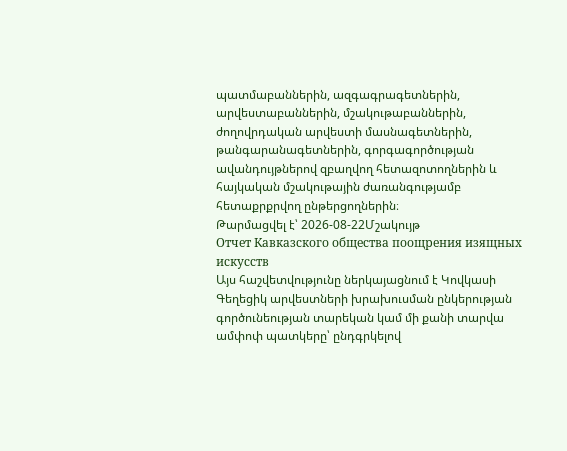պատմաբաններին, ազգագրագետներին, արվեստաբաններին, մշակութաբաններին, ժողովրդական արվեստի մասնագետներին, թանգարանագետներին, գորգագործության ավանդույթներով զբաղվող հետազոտողներին և հայկական մշակութային ժառանգությամբ հետաքրքրվող ընթերցողներին։
Թարմացվել է՝ 2026-08-22Մշակույթ
Отчет Кавказского общества поощрения изящных искусств
Այս հաշվետվությունը ներկայացնում է Կովկասի Գեղեցիկ արվեստների խրախուսման ընկերության գործունեության տարեկան կամ մի քանի տարվա ամփոփ պատկերը՝ ընդգրկելով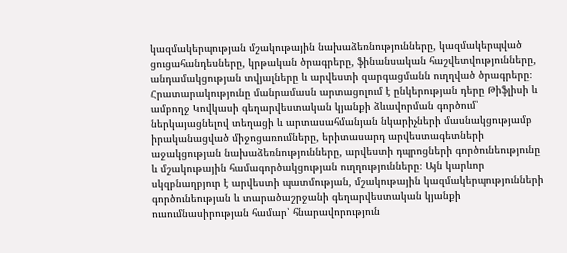կազմակերպության մշակութային նախաձեռնությունները, կազմակերպված ցուցահանդեսները, կրթական ծրագրերը, ֆինանսական հաշվետվությունները, անդամակցության տվյալները և արվեստի զարգացմանն ուղղված ծրագրերը։ Հրատարակությունը մանրամասն արտացոլում է ընկերության դերը Թիֆլիսի և ամբողջ Կովկասի գեղարվեստական կյանքի ձևավորման գործում՝ ներկայացնելով տեղացի և արտասահմանյան նկարիչների մասնակցությամբ իրականացված միջոցառումները, երիտասարդ արվեստագետների աջակցության նախաձեռնությունները, արվեստի դպրոցների գործունեությունը և մշակութային համագործակցության ուղղությունները։ Այն կարևոր սկզբնաղբյուր է արվեստի պատմության, մշակութային կազմակերպությունների գործունեության և տարածաշրջանի գեղարվեստական կյանքի ուսումնասիրության համար՝ հնարավորություն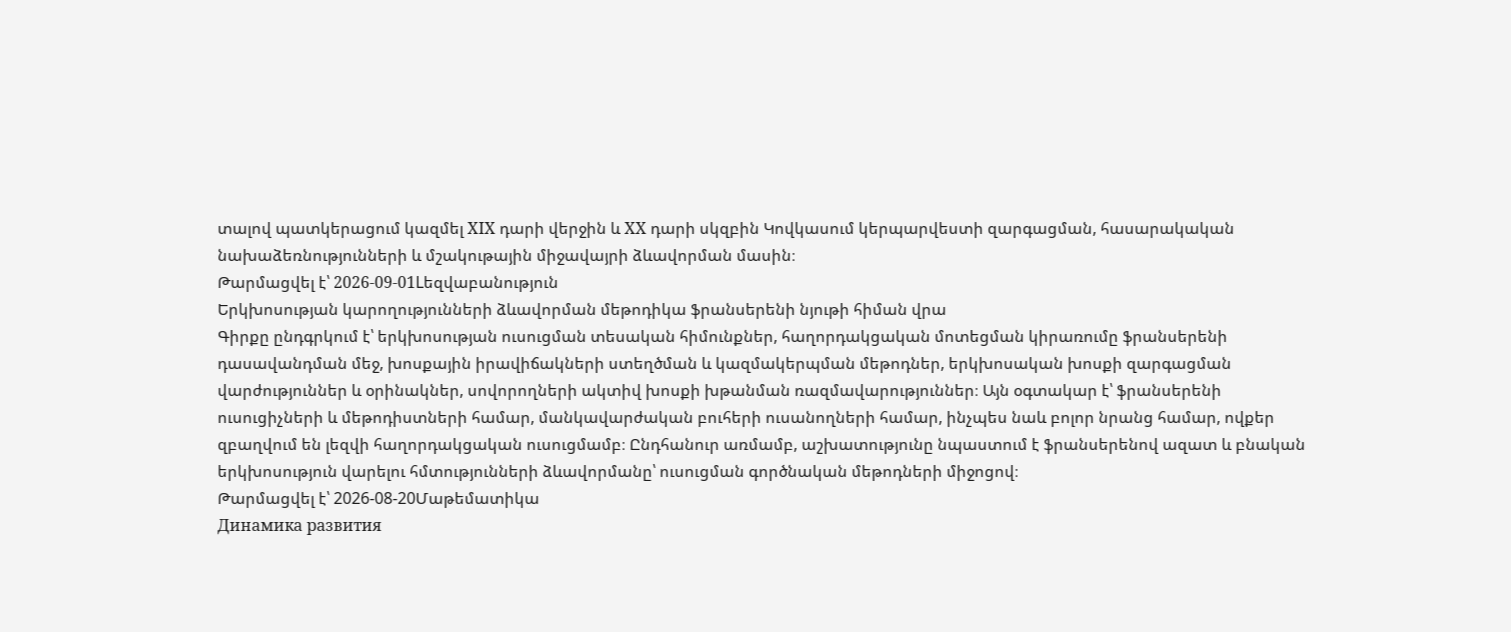տալով պատկերացում կազմել XIX դարի վերջին և XX դարի սկզբին Կովկասում կերպարվեստի զարգացման, հասարակական նախաձեռնությունների և մշակութային միջավայրի ձևավորման մասին։
Թարմացվել է՝ 2026-09-01Lեզվաբանություն
Երկխոսության կարողությունների ձևավորման մեթոդիկա ֆրանսերենի նյութի հիման վրա
Գիրքը ընդգրկում է՝ երկխոսության ուսուցման տեսական հիմունքներ, հաղորդակցական մոտեցման կիրառումը ֆրանսերենի դասավանդման մեջ, խոսքային իրավիճակների ստեղծման և կազմակերպման մեթոդներ, երկխոսական խոսքի զարգացման վարժություններ և օրինակներ, սովորողների ակտիվ խոսքի խթանման ռազմավարություններ։ Այն օգտակար է՝ ֆրանսերենի ուսուցիչների և մեթոդիստների համար, մանկավարժական բուհերի ուսանողների համար, ինչպես նաև բոլոր նրանց համար, ովքեր զբաղվում են լեզվի հաղորդակցական ուսուցմամբ։ Ընդհանուր առմամբ, աշխատությունը նպաստում է ֆրանսերենով ազատ և բնական երկխոսություն վարելու հմտությունների ձևավորմանը՝ ուսուցման գործնական մեթոդների միջոցով։
Թարմացվել է՝ 2026-08-20Մաթեմատիկա
Динамика развития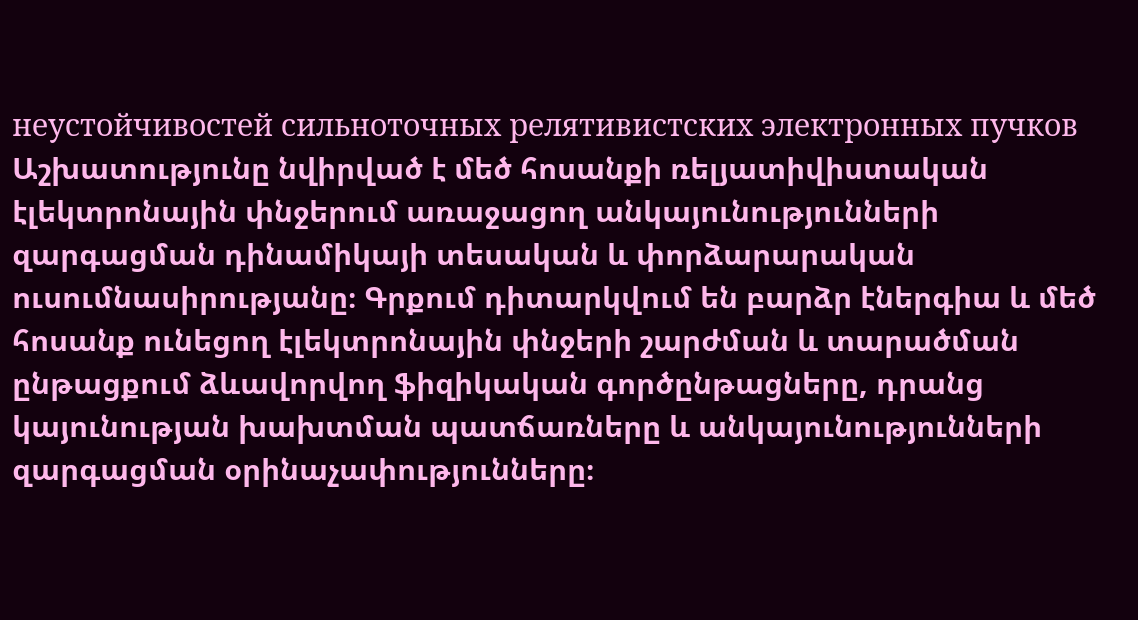неустойчивостей сильноточных релятивистских электронных пучков
Աշխատությունը նվիրված է մեծ հոսանքի ռելյատիվիստական էլեկտրոնային փնջերում առաջացող անկայունությունների զարգացման դինամիկայի տեսական և փորձարարական ուսումնասիրությանը։ Գրքում դիտարկվում են բարձր էներգիա և մեծ հոսանք ունեցող էլեկտրոնային փնջերի շարժման և տարածման ընթացքում ձևավորվող ֆիզիկական գործընթացները, դրանց կայունության խախտման պատճառները և անկայունությունների զարգացման օրինաչափությունները։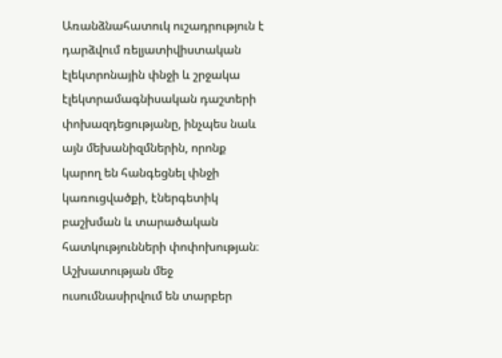Առանձնահատուկ ուշադրություն է դարձվում ռելյատիվիստական էլեկտրոնային փնջի և շրջակա էլեկտրամագնիսական դաշտերի փոխազդեցությանը, ինչպես նաև այն մեխանիզմներին, որոնք կարող են հանգեցնել փնջի կառուցվածքի, էներգետիկ բաշխման և տարածական հատկությունների փոփոխության։ Աշխատության մեջ ուսումնասիրվում են տարբեր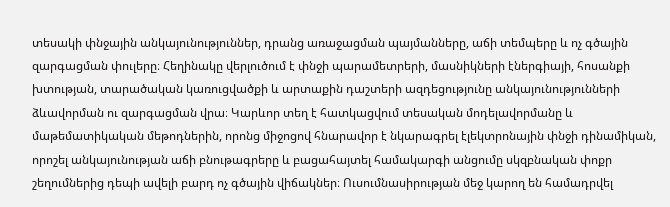տեսակի փնջային անկայունություններ, դրանց առաջացման պայմանները, աճի տեմպերը և ոչ գծային զարգացման փուլերը։ Հեղինակը վերլուծում է փնջի պարամետրերի, մասնիկների էներգիայի, հոսանքի խտության, տարածական կառուցվածքի և արտաքին դաշտերի ազդեցությունը անկայունությունների ձևավորման ու զարգացման վրա։ Կարևոր տեղ է հատկացվում տեսական մոդելավորմանը և մաթեմատիկական մեթոդներին, որոնց միջոցով հնարավոր է նկարագրել էլեկտրոնային փնջի դինամիկան, որոշել անկայունության աճի բնութագրերը և բացահայտել համակարգի անցումը սկզբնական փոքր շեղումներից դեպի ավելի բարդ ոչ գծային վիճակներ։ Ուսումնասիրության մեջ կարող են համադրվել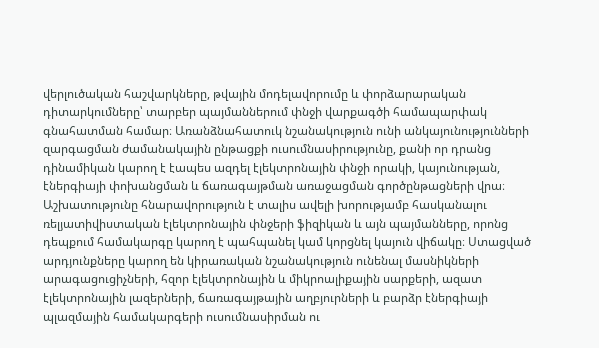վերլուծական հաշվարկները, թվային մոդելավորումը և փորձարարական դիտարկումները՝ տարբեր պայմաններում փնջի վարքագծի համապարփակ գնահատման համար։ Առանձնահատուկ նշանակություն ունի անկայունությունների զարգացման ժամանակային ընթացքի ուսումնասիրությունը, քանի որ դրանց դինամիկան կարող է էապես ազդել էլեկտրոնային փնջի որակի, կայունության, էներգիայի փոխանցման և ճառագայթման առաջացման գործընթացների վրա։ Աշխատությունը հնարավորություն է տալիս ավելի խորությամբ հասկանալու ռելյատիվիստական էլեկտրոնային փնջերի ֆիզիկան և այն պայմանները, որոնց դեպքում համակարգը կարող է պահպանել կամ կորցնել կայուն վիճակը։ Ստացված արդյունքները կարող են կիրառական նշանակություն ունենալ մասնիկների արագացուցիչների, հզոր էլեկտրոնային և միկրոալիքային սարքերի, ազատ էլեկտրոնային լազերների, ճառագայթային աղբյուրների և բարձր էներգիայի պլազմային համակարգերի ուսումնասիրման ու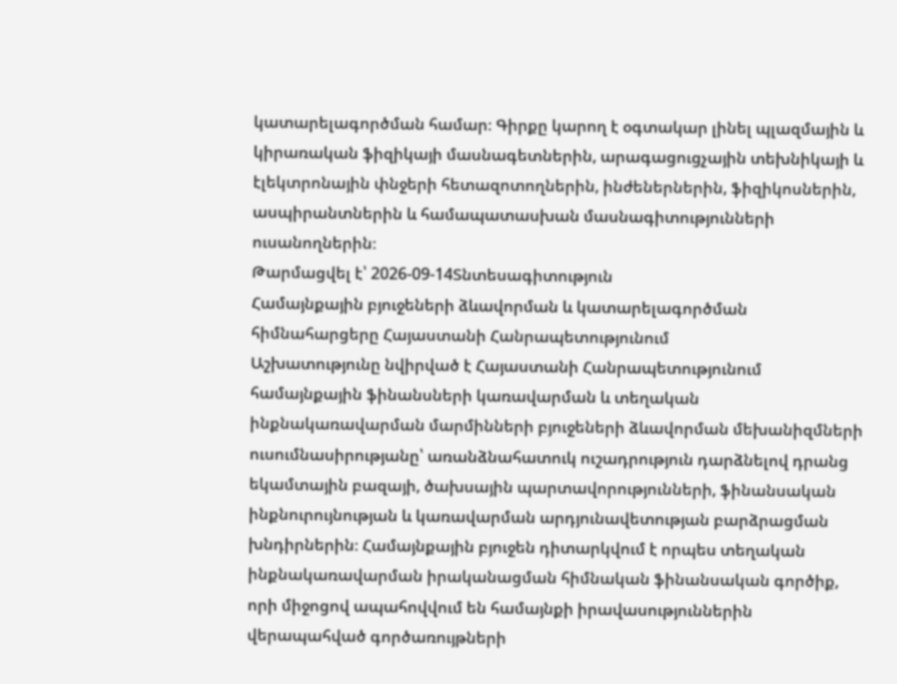կատարելագործման համար։ Գիրքը կարող է օգտակար լինել պլազմային և կիրառական ֆիզիկայի մասնագետներին, արագացուցչային տեխնիկայի և էլեկտրոնային փնջերի հետազոտողներին, ինժեներներին, ֆիզիկոսներին, ասպիրանտներին և համապատասխան մասնագիտությունների ուսանողներին։
Թարմացվել է՝ 2026-09-14Տնտեսագիտություն
Համայնքային բյուջեների ձևավորման և կատարելագործման հիմնահարցերը Հայաստանի Հանրապետությունում
Աշխատությունը նվիրված է Հայաստանի Հանրապետությունում համայնքային ֆինանսների կառավարման և տեղական ինքնակառավարման մարմինների բյուջեների ձևավորման մեխանիզմների ուսումնասիրությանը՝ առանձնահատուկ ուշադրություն դարձնելով դրանց եկամտային բազայի, ծախսային պարտավորությունների, ֆինանսական ինքնուրույնության և կառավարման արդյունավետության բարձրացման խնդիրներին։ Համայնքային բյուջեն դիտարկվում է որպես տեղական ինքնակառավարման իրականացման հիմնական ֆինանսական գործիք, որի միջոցով ապահովվում են համայնքի իրավասություններին վերապահված գործառույթների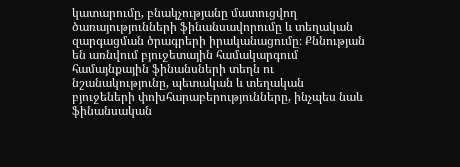կատարումը, բնակչությանը մատուցվող ծառայությունների ֆինանսավորումը և տեղական զարգացման ծրագրերի իրականացումը։ Քննության են առնվում բյուջետային համակարգում համայնքային ֆինանսների տեղն ու նշանակությունը, պետական և տեղական բյուջեների փոխհարաբերությունները, ինչպես նաև ֆինանսական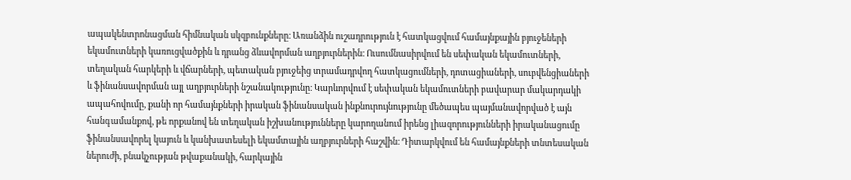ապակենտրոնացման հիմնական սկզբունքները։ Առանձին ուշադրություն է հատկացվում համայնքային բյուջեների եկամուտների կառուցվածքին և դրանց ձևավորման աղբյուրներին։ Ուսումնասիրվում են սեփական եկամուտների, տեղական հարկերի և վճարների, պետական բյուջեից տրամադրվող հատկացումների, դոտացիաների, սուբվենցիաների և ֆինանսավորման այլ աղբյուրների նշանակությունը։ Կարևորվում է սեփական եկամուտների բավարար մակարդակի ապահովումը, քանի որ համայնքների իրական ֆինանսական ինքնուրույնությունը մեծապես պայմանավորված է այն հանգամանքով, թե որքանով են տեղական իշխանությունները կարողանում իրենց լիազորությունների իրականացումը ֆինանսավորել կայուն և կանխատեսելի եկամտային աղբյուրների հաշվին։ Դիտարկվում են համայնքների տնտեսական ներուժի, բնակչության թվաքանակի, հարկային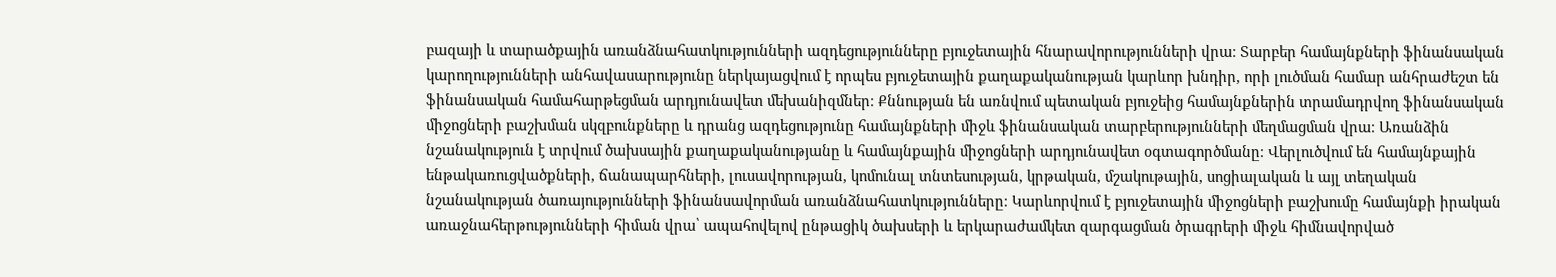բազայի և տարածքային առանձնահատկությունների ազդեցությունները բյուջետային հնարավորությունների վրա։ Տարբեր համայնքների ֆինանսական կարողությունների անհավասարությունը ներկայացվում է որպես բյուջետային քաղաքականության կարևոր խնդիր, որի լուծման համար անհրաժեշտ են ֆինանսական համահարթեցման արդյունավետ մեխանիզմներ։ Քննության են առնվում պետական բյուջեից համայնքներին տրամադրվող ֆինանսական միջոցների բաշխման սկզբունքները և դրանց ազդեցությունը համայնքների միջև ֆինանսական տարբերությունների մեղմացման վրա։ Առանձին նշանակություն է տրվում ծախսային քաղաքականությանը և համայնքային միջոցների արդյունավետ օգտագործմանը։ Վերլուծվում են համայնքային ենթակառուցվածքների, ճանապարհների, լուսավորության, կոմունալ տնտեսության, կրթական, մշակութային, սոցիալական և այլ տեղական նշանակության ծառայությունների ֆինանսավորման առանձնահատկությունները։ Կարևորվում է բյուջետային միջոցների բաշխումը համայնքի իրական առաջնահերթությունների հիման վրա՝ ապահովելով ընթացիկ ծախսերի և երկարաժամկետ զարգացման ծրագրերի միջև հիմնավորված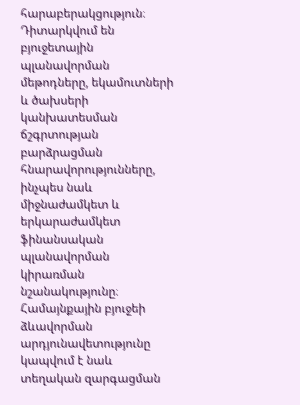հարաբերակցություն։ Դիտարկվում են բյուջետային պլանավորման մեթոդները, եկամուտների և ծախսերի կանխատեսման ճշգրտության բարձրացման հնարավորությունները, ինչպես նաև միջնաժամկետ և երկարաժամկետ ֆինանսական պլանավորման կիրառման նշանակությունը։ Համայնքային բյուջեի ձևավորման արդյունավետությունը կապվում է նաև տեղական զարգացման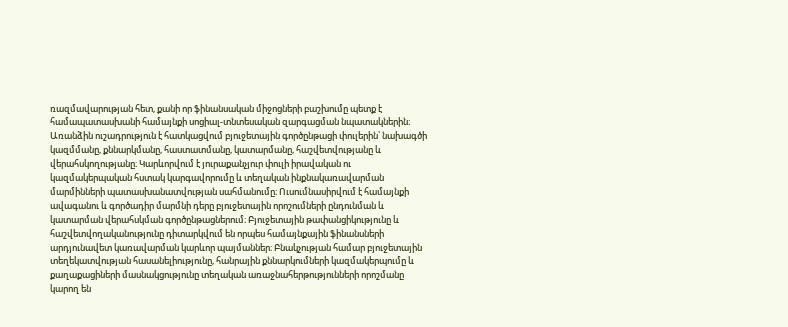ռազմավարության հետ, քանի որ ֆինանսական միջոցների բաշխումը պետք է համապատասխանի համայնքի սոցիալ-տնտեսական զարգացման նպատակներին։ Առանձին ուշադրություն է հատկացվում բյուջետային գործընթացի փուլերին՝ նախագծի կազմմանը, քննարկմանը, հաստատմանը, կատարմանը, հաշվետվությանը և վերահսկողությանը։ Կարևորվում է յուրաքանչյուր փուլի իրավական ու կազմակերպական հստակ կարգավորումը և տեղական ինքնակառավարման մարմինների պատասխանատվության սահմանումը։ Ուսումնասիրվում է համայնքի ավագանու և գործադիր մարմնի դերը բյուջետային որոշումների ընդունման և կատարման վերահսկման գործընթացներում։ Բյուջետային թափանցիկությունը և հաշվետվողականությունը դիտարկվում են որպես համայնքային ֆինանսների արդյունավետ կառավարման կարևոր պայմաններ։ Բնակչության համար բյուջետային տեղեկատվության հասանելիությունը, հանրային քննարկումների կազմակերպումը և քաղաքացիների մասնակցությունը տեղական առաջնահերթությունների որոշմանը կարող են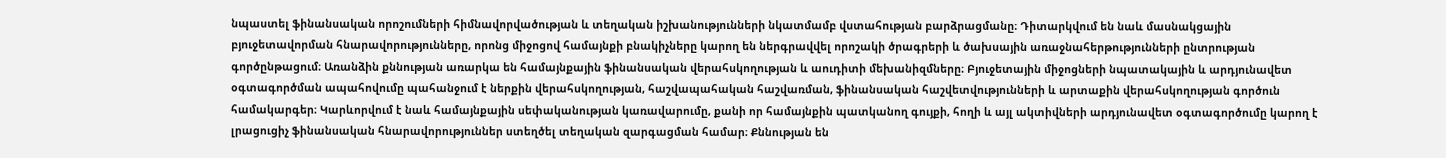նպաստել ֆինանսական որոշումների հիմնավորվածության և տեղական իշխանությունների նկատմամբ վստահության բարձրացմանը։ Դիտարկվում են նաև մասնակցային բյուջետավորման հնարավորությունները, որոնց միջոցով համայնքի բնակիչները կարող են ներգրավվել որոշակի ծրագրերի և ծախսային առաջնահերթությունների ընտրության գործընթացում։ Առանձին քննության առարկա են համայնքային ֆինանսական վերահսկողության և աուդիտի մեխանիզմները։ Բյուջետային միջոցների նպատակային և արդյունավետ օգտագործման ապահովումը պահանջում է ներքին վերահսկողության, հաշվապահական հաշվառման, ֆինանսական հաշվետվությունների և արտաքին վերահսկողության գործուն համակարգեր։ Կարևորվում է նաև համայնքային սեփականության կառավարումը, քանի որ համայնքին պատկանող գույքի, հողի և այլ ակտիվների արդյունավետ օգտագործումը կարող է լրացուցիչ ֆինանսական հնարավորություններ ստեղծել տեղական զարգացման համար։ Քննության են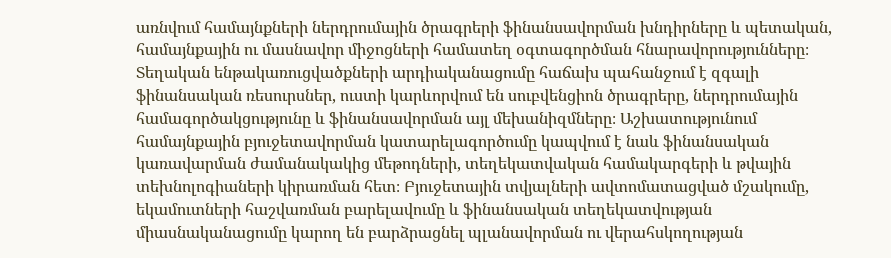առնվում համայնքների ներդրումային ծրագրերի ֆինանսավորման խնդիրները և պետական, համայնքային ու մասնավոր միջոցների համատեղ օգտագործման հնարավորությունները։ Տեղական ենթակառուցվածքների արդիականացումը հաճախ պահանջում է զգալի ֆինանսական ռեսուրսներ, ուստի կարևորվում են սուբվենցիոն ծրագրերը, ներդրումային համագործակցությունը և ֆինանսավորման այլ մեխանիզմները։ Աշխատությունում համայնքային բյուջետավորման կատարելագործումը կապվում է նաև ֆինանսական կառավարման ժամանակակից մեթոդների, տեղեկատվական համակարգերի և թվային տեխնոլոգիաների կիրառման հետ։ Բյուջետային տվյալների ավտոմատացված մշակումը, եկամուտների հաշվառման բարելավումը և ֆինանսական տեղեկատվության միասնականացումը կարող են բարձրացնել պլանավորման ու վերահսկողության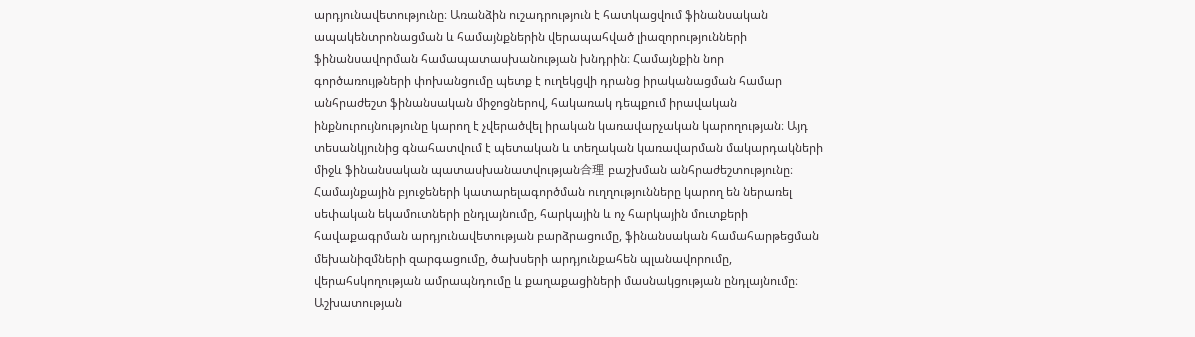արդյունավետությունը։ Առանձին ուշադրություն է հատկացվում ֆինանսական ապակենտրոնացման և համայնքներին վերապահված լիազորությունների ֆինանսավորման համապատասխանության խնդրին։ Համայնքին նոր գործառույթների փոխանցումը պետք է ուղեկցվի դրանց իրականացման համար անհրաժեշտ ֆինանսական միջոցներով, հակառակ դեպքում իրավական ինքնուրույնությունը կարող է չվերածվել իրական կառավարչական կարողության։ Այդ տեսանկյունից գնահատվում է պետական և տեղական կառավարման մակարդակների միջև ֆինանսական պատասխանատվության合理 բաշխման անհրաժեշտությունը։ Համայնքային բյուջեների կատարելագործման ուղղությունները կարող են ներառել սեփական եկամուտների ընդլայնումը, հարկային և ոչ հարկային մուտքերի հավաքագրման արդյունավետության բարձրացումը, ֆինանսական համահարթեցման մեխանիզմների զարգացումը, ծախսերի արդյունքահեն պլանավորումը, վերահսկողության ամրապնդումը և քաղաքացիների մասնակցության ընդլայնումը։ Աշխատության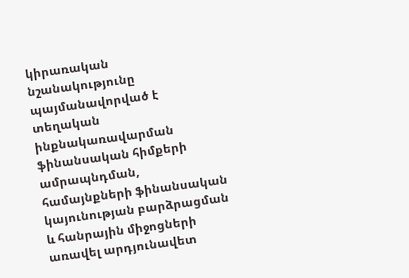կիրառական նշանակությունը պայմանավորված է տեղական ինքնակառավարման ֆինանսական հիմքերի ամրապնդման, համայնքների ֆինանսական կայունության բարձրացման և հանրային միջոցների առավել արդյունավետ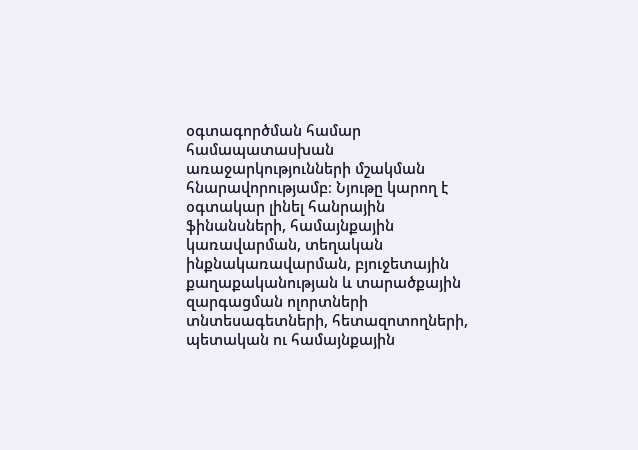օգտագործման համար համապատասխան առաջարկությունների մշակման հնարավորությամբ։ Նյութը կարող է օգտակար լինել հանրային ֆինանսների, համայնքային կառավարման, տեղական ինքնակառավարման, բյուջետային քաղաքականության և տարածքային զարգացման ոլորտների տնտեսագետների, հետազոտողների, պետական ու համայնքային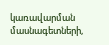կառավարման մասնագետների,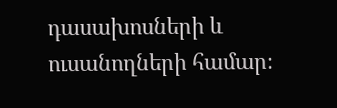դասախոսների և ուսանողների համար։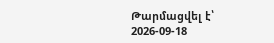Թարմացվել է՝ 2026-09-18